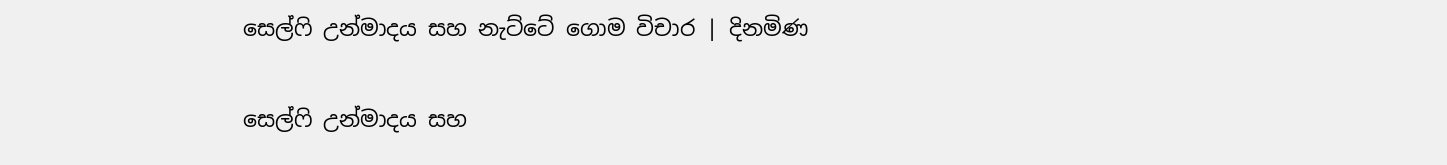සෙල්ෆි උන්මාදය සහ නැට්ටේ ගොම විචාර | දිනමිණ

සෙල්ෆි උන්මාදය සහ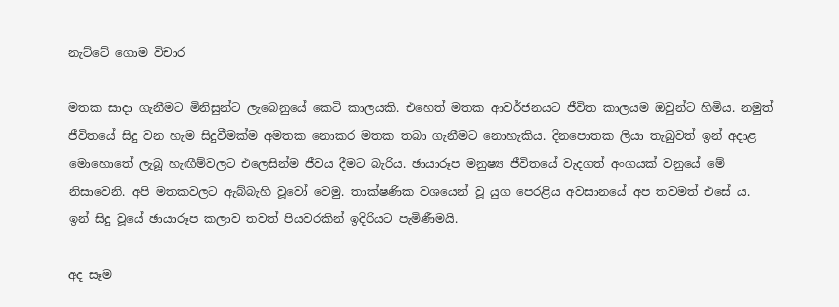නැට්ටේ ගොම විචාර

මතක සාදා ගැනීමට මිනිසුන්ට ලැබෙනුයේ කෙටි කාලයකි. එහෙත් මතක ආවර්ජනයට ජීවිත කාලයම ඔවුන්ට හිමිය. නමුත් ජීවිතයේ සිදු වන හැම සිදුවීමක්ම අමතක නොකර මතක තබා ගැනීමට නොහැකිය. දිනපොතක ලියා තැබුවත් ඉන් අදාළ මොහොතේ ලැබූ හැඟීම්වලට එලෙසින්ම ජීවය දීමට බැරිය. ඡායාරූප මනුෂ්‍ය ජීවිතයේ වැදගත් අංගයක් වනුයේ මේ නිසාවෙනි. අපි මතකවලට ඇබ්බැහි වූවෝ වෙමු. තාක්ෂණික වශයෙන් වූ යුග පෙරළිය අවසානයේ අප තවමත් එසේ ය. ඉන් සිදු වූයේ ඡායාරූප කලාව තවත් පියවරකින් ඉදිරියට පැමිණීමයි.

අද සෑම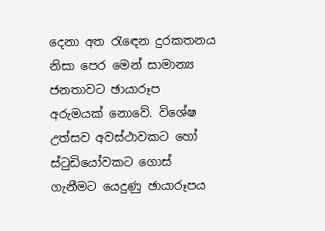දෙනා අත රැඳෙන දුරකතනය නිසා පෙර මෙන් සාමාන්‍ය ජනතාවට ඡායාරූප අරුමයක් නොවේ. විශේෂ උත්සව අවස්ථාවකට හෝ ස්ටුඩියෝවකට ගොස් ගැනීමට යෙදුණු ඡායාරූපය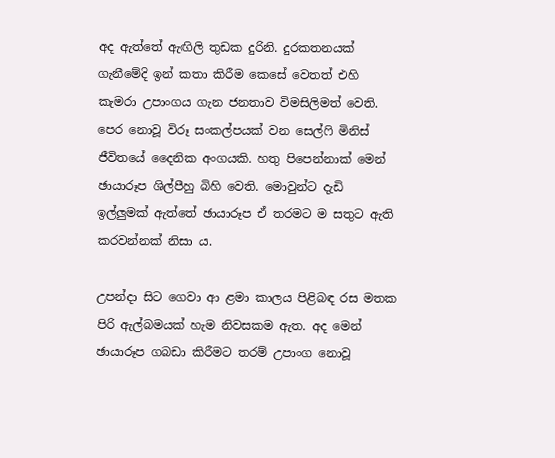අද ඇත්තේ ඇඟිලි තුඩක දුරිනි. දුරකතනයක් ගැනීමේදි ඉන් කතා කිරීම කෙසේ වෙතත් එහි කැමරා උපාංගය ගැන ජනතාව විමසිලිමත් වෙති. පෙර නොවූ විරූ සංකල්පයක් වන සෙල්ෆි මිනිස් ජීවිතයේ දෛනික අංගයකි. හතු පිපෙන්නාක් මෙන් ඡායාරූප ශිල්පීහු බිහි වෙති. මොවුන්ට දැඩි ඉල්ලුමක් ඇත්තේ ඡායාරූප ඒ තරමට ම සතුට ඇති කරවන්නක් නිසා ය.

උපන්දා සිට ගෙවා ආ ළමා කාලය පිළිබඳ රස මතක පිරි ඇල්බමයක් හැම නිවසකම ඇත. අද මෙන් ඡායාරූප ගබඩා කිරීමට තරම් උපාංග නොවූ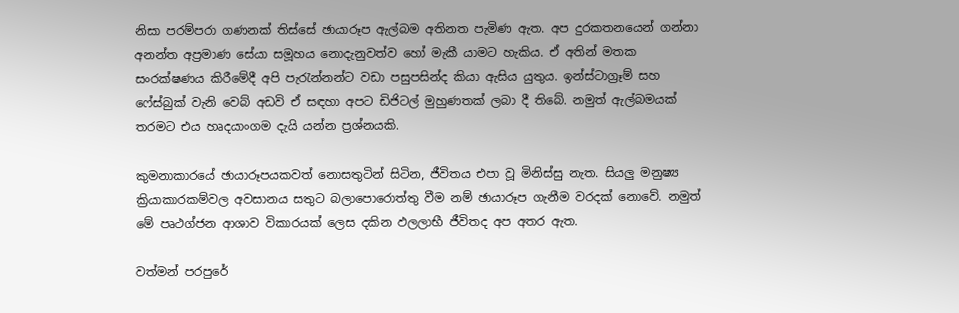නිසා පරම්පරා ගණනක් තිස්සේ ඡායාරූප ඇල්බම අතිනත පැමිණ ඇත. අප දුරකතනයෙන් ගන්නා අනන්ත අප්‍රමාණ සේයා සමූහය නොදැනුවත්ව හෝ මැකී යාමට හැකිය. ඒ අතින් මතක සංරක්ෂණය කිරීමේදී අපි පැ‍රැන්නන්ට වඩා පසුපසින්ද කියා ඇසිය යුතුය. ඉන්ස්ටාග්‍රෑම් සහ ෆේස්බුක් වැනි වෙබ් අඩවි ඒ සඳහා අපට ඩිජිටල් මුහුණතක් ලබා දී තිබේ. නමුත් ඇල්බමයක් තරමට එය හෘදයාංගම දැයි යන්න ප්‍රශ්නයකි.

කුමනාකාරයේ ඡායාරූපයකවත් නොසතුටින් සිටින, ජීවිතය එපා වූ මිනිස්සු නැත. සියලු මනුෂ්‍ය ක්‍රියාකාරකම්වල අවසානය සතුට බලාපොරොත්තු වීම නම් ඡායාරූප ගැනීම වරදක් නොවේ. නමුත් මේ පෘථග්ජන ආශාව විකාරයක් ලෙස දකින ඵලලාභී ජීවිතද අප අතර ඇත.

වත්මන් පරපුරේ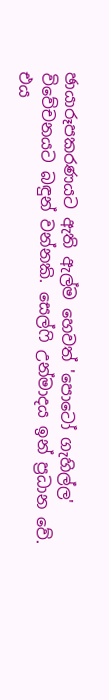ඡායාරූපකරණයට ඇති ඇල්ම හෙවත් 'පොටෝ ගැහිල්ල' විවේචනයට බඳුන් වන්නකි. සෙල්ෆි උන්මාදය ඉන් ප්‍රධාන වේ. එය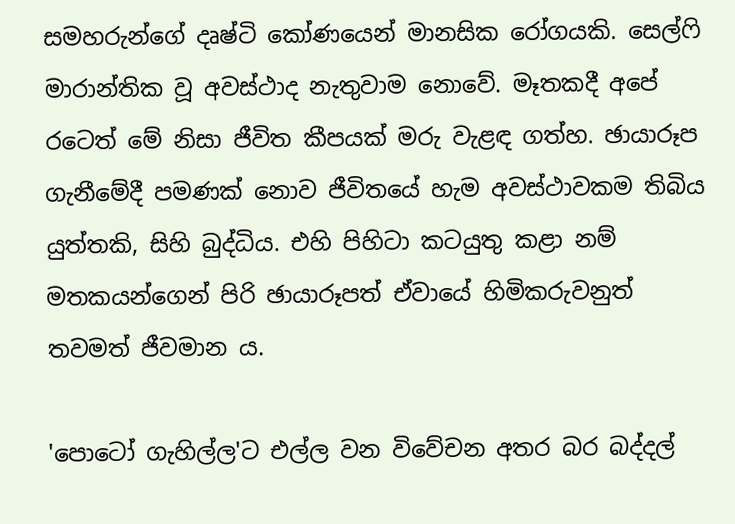සමහරුන්ගේ දෘෂ්ටි කෝණයෙන් මානසික රෝගයකි. සෙල්ෆි මාරාන්තික වූ අවස්ථාද නැතුවාම නොවේ. මෑතකදී අපේ රටෙත් මේ නිසා ජීවිත කීපයක් මරු වැළඳ ගත්හ. ඡායාරූප ගැනීමේදී පමණක් නොව ජීවිතයේ හැම අවස්ථාවකම තිබිය යුත්තකි, සිහි බුද්ධිය. එහි පිහිටා කටයුතු කළා නම් මතකයන්ගෙන් පිරි ඡායාරූපත් ඒවායේ හිමිකරුවනුත් තවමත් ජීවමාන ය.

'පොටෝ ගැහිල්ල'ට එල්ල වන විවේචන අතර බර බද්දල්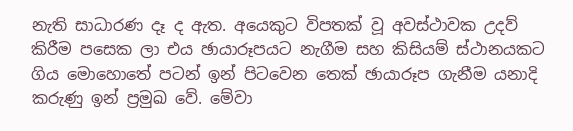නැති සාධාරණ දෑ ද ඇත. අයෙකුට විපතක් වූ අවස්ථාවක උදව් කිරීම පසෙක ලා එය ඡායාරූපයට නැගීම සහ කිසියම් ස්ථානයකට ගිය මොහොතේ පටන් ඉන් පිටවෙන තෙක් ඡායාරූප ගැනීම යනාදි කරුණු ඉන් ප්‍රමුඛ වේ. මේවා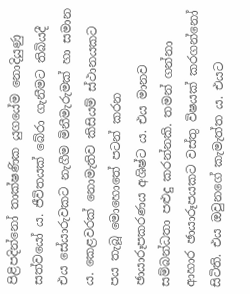පිළිපදින්නෝ තාක්ෂණික යුගයේම නොදියුණු සත්වයෝ ය. ජීවිතයක් බේරා ගැනීමට තිබියදී එය සේයාරුවකට නැගීම මිනීමැරුමක් හා සමාන ය. කෙළවරක් නොමැතිව කිසියම් ස්ථානයකට පය තැබූ මොහොතේ පටන් කරන ඡායාරූපකරණය අශිෂ්ට ය. එය මානව සම්බන්ධතා පළුදු කරන්නකි. තමන් ගන්නා ආහාර ඡායාරූපයකට වස්තු විෂයක් කරගන්නෝ සිටිති. එය ඔවුනගේ කැමැත්ත ය. එයට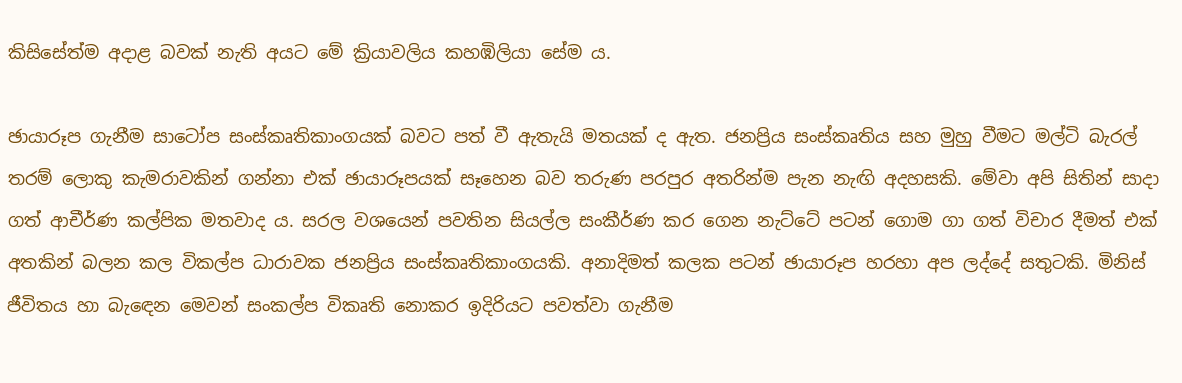කිසිසේත්ම අදාළ බවක් නැති අයට මේ ක්‍රියාවලිය කහඹිලියා සේම ය.

ඡායාරූප ගැනීම සාටෝප සංස්කෘතිකාංගයක් බවට පත් වී ඇතැයි මතයක් ද ඇත. ජනප්‍රිය සංස්කෘතිය සහ මුහු වීමට මල්ටි බැරල් තරම් ලොකු කැමරාවකින් ගන්නා එක් ඡායාරූපයක් සෑහෙන බව තරුණ පරපුර අතරින්ම පැන නැඟි අදහසකි. මේවා අපි සිතින් සාදා ගත් ආචීර්ණ කල්පික මතවාද ය. සරල වශයෙන් පවතින සියල්ල සංකීර්ණ කර ගෙන නැට්ටේ පටන් ගොම ගා ගත් විචාර දීමත් එක් අතකින් බලන කල විකල්ප ධාරාවක ජනප්‍රිය සංස්කෘතිකාංගයකි. අනාදිමත් කලක පටන් ඡායාරූප හරහා අප ලද්දේ සතුටකි. මිනිස් ජීවිතය හා බැඳෙන මෙවන් සංකල්ප විකෘති නොකර ඉදිරියට පවත්වා ගැනීම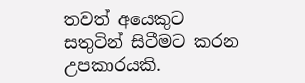තවත් අයෙකුට සතුටින් සිටීමට කරන උපකාරයකි.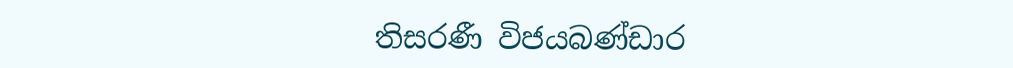තිසරණී විජයබණ්ඩාර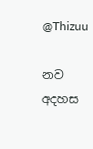@Thizuu

නව අදහස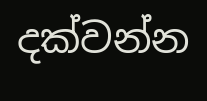දක්වන්න